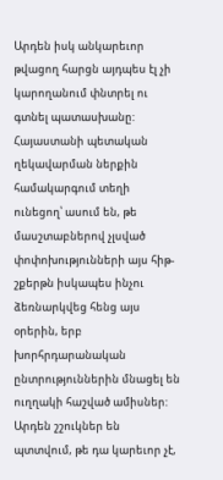Արդեն իսկ անկարեւոր թվացող հարցն այդպես էլ չի կարողանում փնտրել ու գտնել պատասխանը: Հայաստանի պետական ղեկավարման ներքին համակարգում տեղի ունեցող՝ ասում են, թե մասշտաբներով չլսված փոփոխությունների այս հիթ-շքերթն իսկապես ինչու ձեռնարկվեց հենց այս օրերին, երբ խորհրդարանական ընտրություններին մնացել են ուղղակի հաշված ամիսներ: Արդեն շշուկներ են պտտվում, թե դա կարեւոր չէ,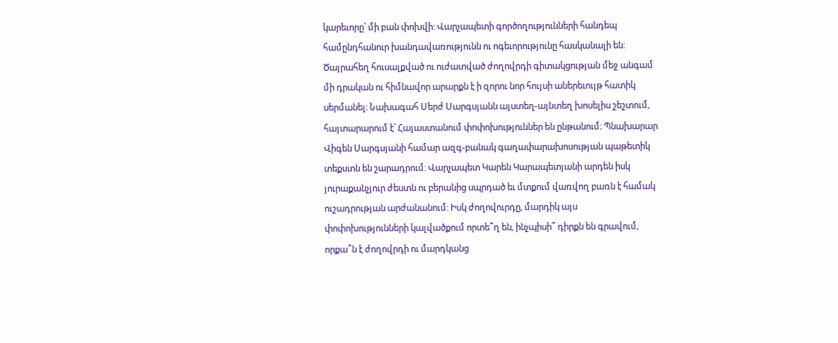կարեւորը՝ մի բան փոխվի: Վարչապետի գործողությունների հանդեպ համընդհանուր խանդավառությունն ու ոգեւորությունը հասկանալի են: Ծայրահեղ հուսալքված ու ուժատված ժողովրդի գիտակցության մեջ անգամ մի դրական ու հիմնավոր արարքն է ի զորու նոր հույսի աներեւույթ հատիկ սերմանել։ Նախագահ Սերժ Սարգսյանն այստեղ-այնտեղ խոսելիս շեշտում, հայտարարում է՝ Հայաստանում փոփոխություններ են ընթանում։ Պնախարար Վիգեն Սարգսյանի համար ազգ-բանակ գաղափարախոսության պաթետիկ տեքստն են շարադրում: Վարչապետ Կարեն Կարապետյանի արդեն իսկ յուրաքանչյուր ժեստն ու բերանից սպրդած եւ մտքում վառվող բառն է համակ ուշադրության արժանանում: Իսկ ժողովուրդը, մարդիկ այս փոփոխությունների կալվածքում որտե՞ղ են, ինչպիսի՞ դիրքն են գրավում, որքա՞ն է ժողովրդի ու մարդկանց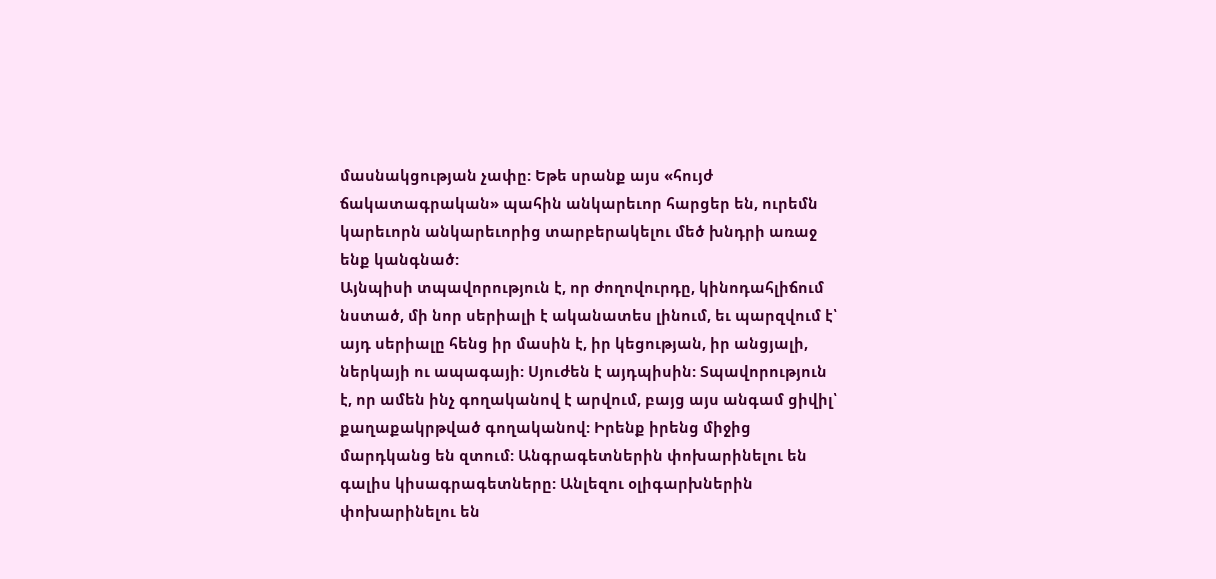մասնակցության չափը: Եթե սրանք այս «հույժ ճակատագրական» պահին անկարեւոր հարցեր են, ուրեմն կարեւորն անկարեւորից տարբերակելու մեծ խնդրի առաջ ենք կանգնած:
Այնպիսի տպավորություն է, որ ժողովուրդը, կինոդահլիճում նստած, մի նոր սերիալի է ականատես լինում, եւ պարզվում է՝ այդ սերիալը հենց իր մասին է, իր կեցության, իր անցյալի, ներկայի ու ապագայի: Սյուժեն է այդպիսին: Տպավորություն է, որ ամեն ինչ գողականով է արվում, բայց այս անգամ ցիվիլ՝ քաղաքակրթված գողականով: Իրենք իրենց միջից մարդկանց են զտում: Անգրագետներին փոխարինելու են գալիս կիսագրագետները: Անլեզու օլիգարխներին փոխարինելու են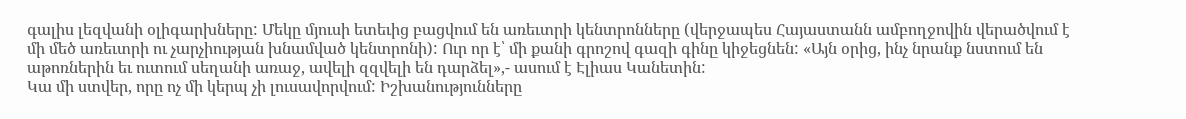գալիս լեզվանի օլիգարխները: Մեկը մյուսի ետեւից բացվում են առեւտրի կենտրոնները (վերջապես Հայաստանն ամբողջովին վերածվում է մի մեծ առեւտրի ու չարչիության խնամված կենտրոնի): Ուր որ է՝ մի քանի գրոշով գազի գինը կիջեցնեն: «Այն օրից, ինչ նրանք նստում են աթոռներին եւ ուտում սեղանի առաջ, ավելի զզվելի են դարձել»,- ասում է Էլիաս Կանետին:
Կա մի ստվեր, որը ոչ մի կերպ չի լուսավորվում: Իշխանությունները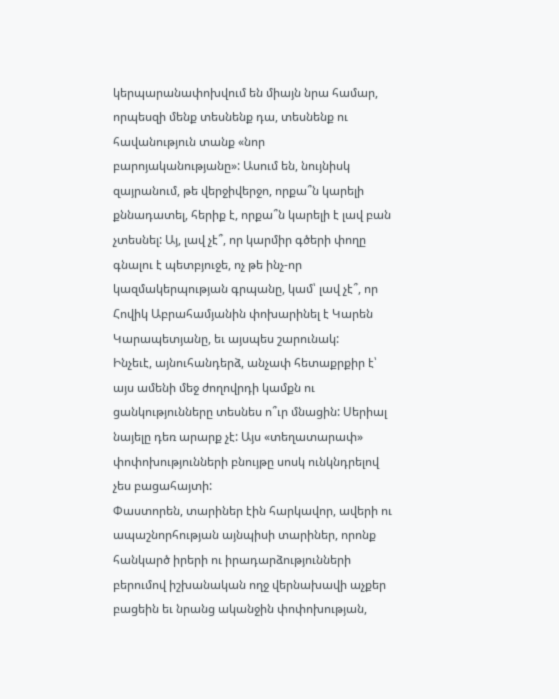կերպարանափոխվում են միայն նրա համար, որպեսզի մենք տեսնենք դա, տեսնենք ու հավանություն տանք «նոր բարոյականությանը»: Ասում են, նույնիսկ զայրանում, թե վերջիվերջո, որքա՞ն կարելի քննադատել, հերիք է, որքա՞ն կարելի է լավ բան չտեսնել: Այ, լավ չէ՞, որ կարմիր գծերի փողը գնալու է պետբյուջե, ոչ թե ինչ-որ կազմակերպության գրպանը, կամ՝ լավ չէ՞, որ Հովիկ Աբրահամյանին փոխարինել է Կարեն Կարապետյանը, եւ այսպես շարունակ:
Ինչեւէ, այնուհանդերձ, անչափ հետաքրքիր է՝ այս ամենի մեջ ժողովրդի կամքն ու ցանկությունները տեսնես ո՞ւր մնացին: Սերիալ նայելը դեռ արարք չէ: Այս «տեղատարափ» փոփոխությունների բնույթը սոսկ ունկնդրելով չես բացահայտի:
Փաստորեն, տարիներ էին հարկավոր, ավերի ու ապաշնորհության այնպիսի տարիներ, որոնք հանկարծ իրերի ու իրադարձությունների բերումով իշխանական ողջ վերնախավի աչքեր բացեին եւ նրանց ականջին փոփոխության,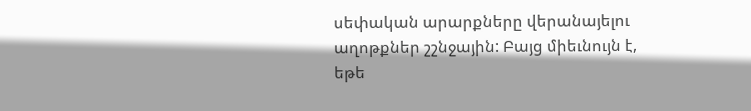սեփական արարքները վերանայելու աղոթքներ շշնջային: Բայց միեւնույն է, եթե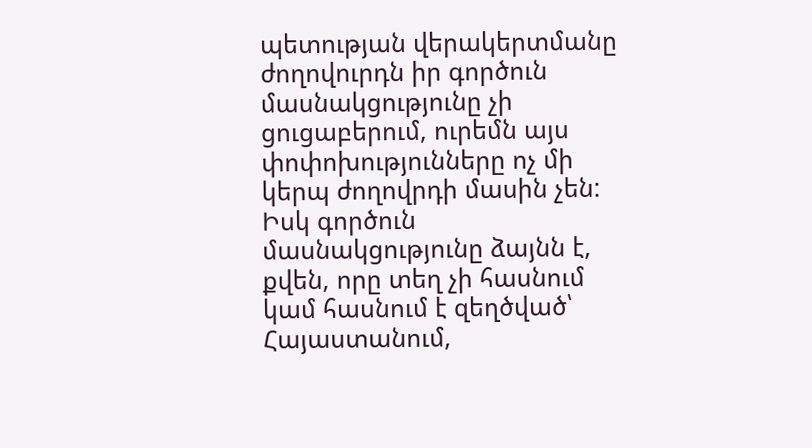պետության վերակերտմանը ժողովուրդն իր գործուն մասնակցությունը չի ցուցաբերում, ուրեմն այս փոփոխությունները ոչ մի կերպ ժողովրդի մասին չեն: Իսկ գործուն մասնակցությունը ձայնն է, քվեն, որը տեղ չի հասնում կամ հասնում է զեղծված՝ Հայաստանում,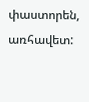փաստորեն, առհավետ: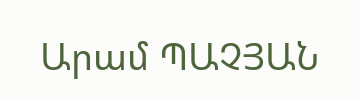Արամ ՊԱՉՅԱՆ